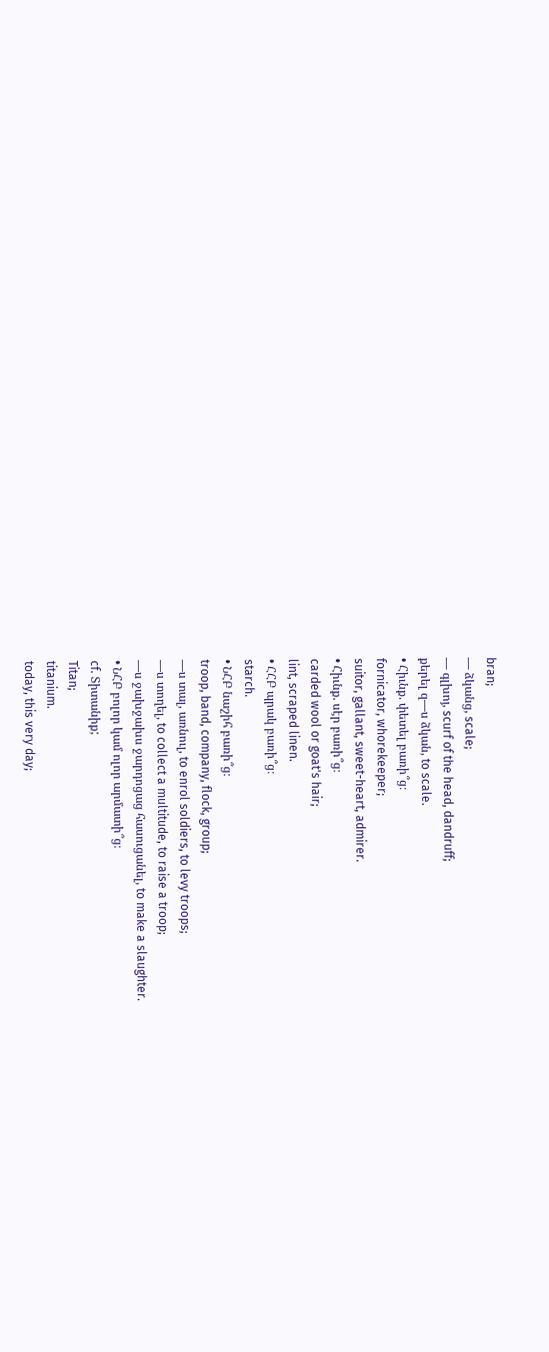bran;
— ձկանց, scale;
— գլխոյ, scurf of the head, dandruff;
քերել զ—ս ձկան, to scale.
• Հիւնք. փետել բառի՞ց։
fornicator, whorekeeper;
suitor, gallant, sweet-heart, admirer.
• Հիւնք. սէր բառի՞ց։
carded wool or goat's hair;
lint, scraped linen.
• ՀՀԲ պրակ բառի՞ց։
starch.
• ՆՀԲ նաշիհ բառի՞ց։
troop, band, company, flock, group;
—ս տալ, առնուլ, to enrol soldiers, to levy troops;
—ս տողել, to collect a multitude, to raise a troop;
—ս ջախջախս ջարդոցաց հասուցանել, to make a slaughter.
• ՆՀԲ բոլոր կամ ոլոր արմատի՞ց։
cf. Տիտանիք;
Titan;
titanium.
today, this very day;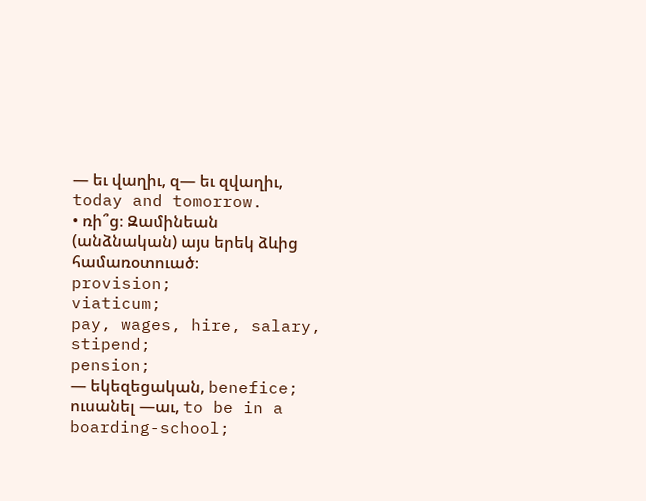— եւ վաղիւ, զ— եւ զվաղիւ, today and tomorrow.
• ռի՞ց։ Զամինեան (անձնական) այս երեկ ձևից համառօտուած։
provision;
viaticum;
pay, wages, hire, salary, stipend;
pension;
— եկեզեցական, benefice;
ուսանել —աւ, to be in a boarding-school;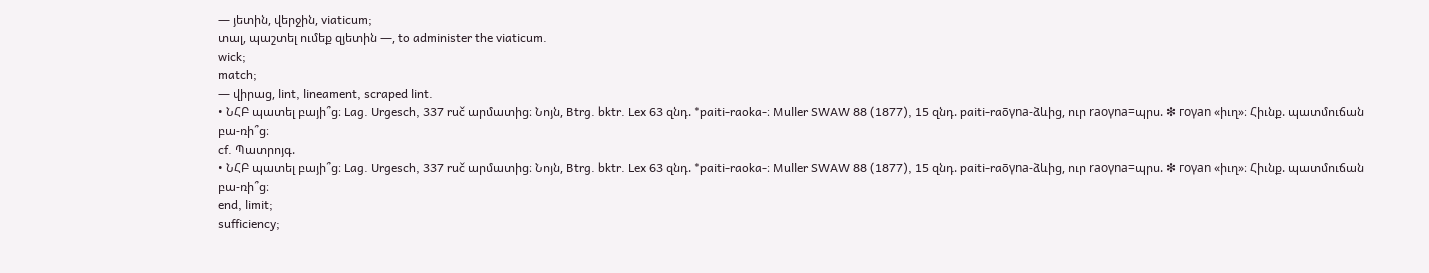— յետին, վերջին, viaticum;
տալ, պաշտել ումեք զյետին —, to administer the viaticum.
wick;
match;
— վիրաց, lint, lineament, scraped lint.
• ՆՀԲ պատել բայի՞ց։ Lag. Urgesch, 337 ruč արմատից։ Նոյն, Btrg. bktr. Lex 63 զնդ. *paiti-raoka-։ Muller SWAW 88 (1877), 15 զնդ. paiti-raōγna-ձևից, ուր raоγna=պրս. ❇ гoγan «իւղ»։ Հիւնք. պատմուճան բա-ռի՞ց։
cf. Պատրոյգ.
• ՆՀԲ պատել բայի՞ց։ Lag. Urgesch, 337 ruč արմատից։ Նոյն, Btrg. bktr. Lex 63 զնդ. *paiti-raoka-։ Muller SWAW 88 (1877), 15 զնդ. paiti-raōγna-ձևից, ուր raоγna=պրս. ❇ гoγan «իւղ»։ Հիւնք. պատմուճան բա-ռի՞ց։
end, limit;
sufficiency;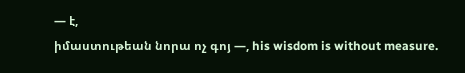— է,
իմաստութեան նորա ոչ գոյ —, his wisdom is without measure.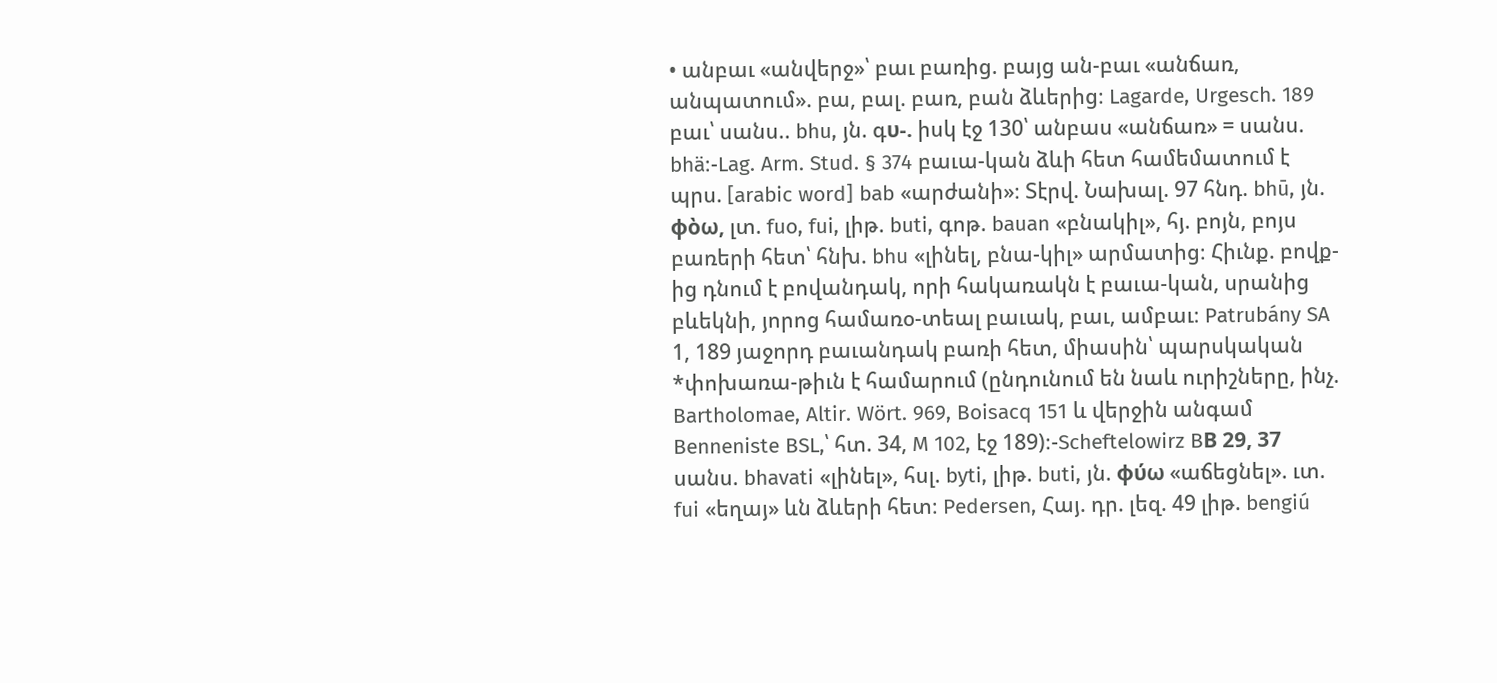• անբաւ «անվերջ»՝ բաւ բառից. բայց ան-բաւ «անճառ, անպատում». բա, բալ. բառ, բան ձևերից։ Lagarde, Urgesch. 189 բաւ՝ սանս.. bhu, յն. գυ-. իսկ էջ 130՝ անբաս «անճառ» = սանս. bhä։-Lag. Arm. Stud. § 374 բաւա-կան ձևի հետ համեմատում է պրս. [arabic word] bab «արժանի»։ Տէրվ. Նախալ. 97 հնդ. bhū, յն. φὸω, լտ. fuo, fui, լիթ. buti, գոթ. bauan «բնակիլ», հյ. բոյն, բոյս բառերի հետ՝ հնխ. bhu «լինել, բնա-կիլ» արմատից։ Հիւնք. բովք-ից դնում է բովանդակ, որի հակառակն է բաւա-կան, սրանից բևեկնի, յորոց համառօ-տեալ բաւակ, բաւ, ամբաւ։ Patrubány SA 1, 189 յաջորդ բաւանդակ բառի հետ, միասին՝ պարսկական *փոխառա-թիւն է համարում (ընդունում են նաև ուրիշները, ինչ. Bartholomae, Altir. Wört. 969, Boisacq 151 և վերջին անգամ Benneniste BSL,՝ հտ. 34, M 102, էջ 189)։-Scheftelowirz BВ 29, 37 սանս. bhavati «լինել», հսլ. byti, լիթ. buti, յն. φύω «աճեցնել». ւտ. fui «եղայ» ևն ձևերի հետ։ Pedersen, Հայ. դր. լեզ. 49 լիթ. bengiú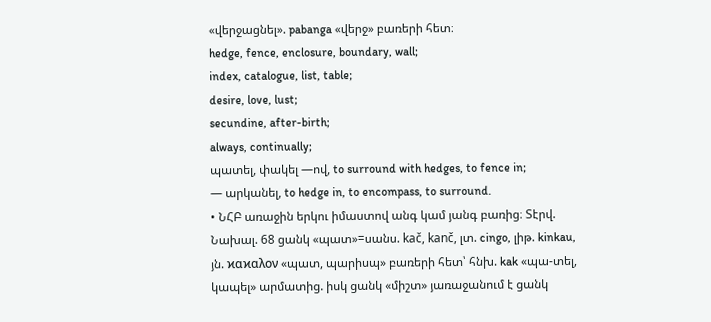«վերջացնել». pabanga «վերջ» բառերի հետ։
hedge, fence, enclosure, boundary, wall;
index, catalogue, list, table;
desire, love, lust;
secundine, after-birth;
always, continually;
պատել, փակել —ով, to surround with hedges, to fence in;
— արկանել, to hedge in, to encompass, to surround.
• ՆՀԲ առաջին երկու իմաստով անգ կամ յանգ բառից։ Տէրվ. Նախալ. 68 ցանկ «պատ»=սանս. kač, kanč, լտ. cingo, լիթ. kinkau, յն. ϰαϰαλον «պատ, պարիսպ» բառերի հետ՝ հնխ. kak «պա-տել, կապել» արմատից. իսկ ցանկ «միշտ» յառաջանում է ցանկ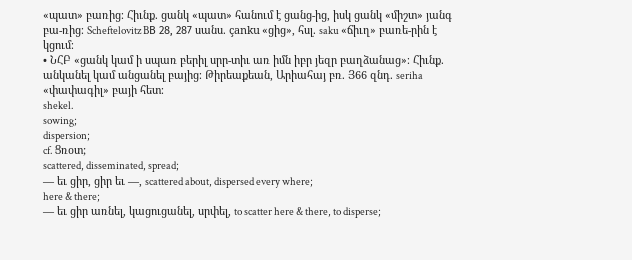«պատ» բառից։ Հիւնք. ցանկ «պատ» հանում է ցանց-ից, իսկ ցանկ «միշտ» յանգ բա-ռից։ Scheftelovitz BВ 28, 287 սանս. çanku «ցից», հսլ. saku «ճիւղ» բառե-րին է կցում։
• ՆՀԲ «ցանկ կամ ի սպառ բերիլ սրր-տիւ առ իմն իբր յեզր բաղձանաց»։ Հիւնք. անկանել կամ անցանել բայից։ Թիրեաքեան, Արիահայ բռ. Յ66 զնդ. seriha «փափագիլ» բայի հետ։
shekel.
sowing;
dispersion;
cf. Ցռօտ;
scattered, disseminated, spread;
— եւ ցիր, ցիր եւ —, scattered about, dispersed every where;
here & there;
— եւ ցիր առնել, կացուցանել, սրփել, to scatter here & there, to disperse;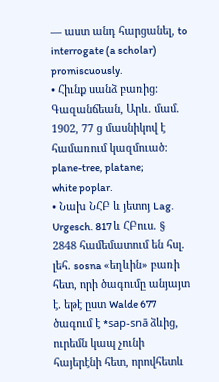— աստ անդ հարցանել, to interrogate (a scholar) promiscuously.
• Հիւնք սանձ բառից։ Գազանճեան, Արև. մամ. 1902, 77 ց մասնիկով է համառում կազմուած։
plane-tree, platane;
white poplar.
• Նախ ՆՀԲ և յետոյ Lag. Urgesch. 817 և ՀԲուս. § 2848 համեմատում են հսլ. լեհ. sosna «եղևին» բառի հետ, որի ծագումը անյայտ է. եթէ ըստ Walde 677 ծագում է *sap-snā ձևից, ուրեմն կապ չունի հայերէնի հետ, որովհետև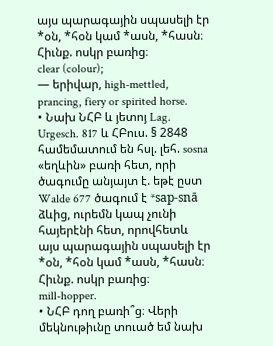այս պարագային սպասելի էր *օն, *հօն կամ *ասն, *հասն։ Հիւնք. ոսկր բառից։
clear (colour);
— երիվար, high-mettled, prancing, fiery or spirited horse.
• Նախ ՆՀԲ և յետոյ Lag. Urgesch. 817 և ՀԲուս. § 2848 համեմատում են հսլ. լեհ. sosna «եղևին» բառի հետ, որի ծագումը անյայտ է. եթէ ըստ Walde 677 ծագում է *sap-snā ձևից, ուրեմն կապ չունի հայերէնի հետ, որովհետև այս պարագային սպասելի էր *օն, *հօն կամ *ասն, *հասն։ Հիւնք. ոսկր բառից։
mill-hopper.
• ՆՀԲ դող բառի՞ց։ Վերի մեկնութիւնը տուած եմ նախ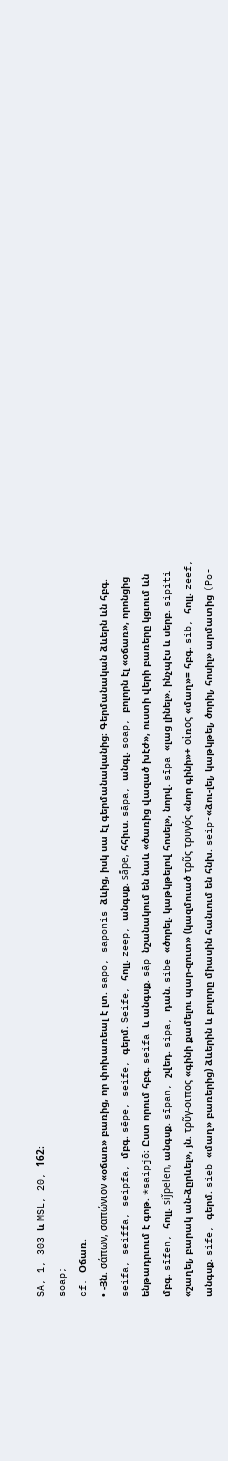SA, 1, 303 և MSL, 20, 162։
soap;
cf. Օճառ.
• -Յն. σάπων, σαπώνιον «օճառ» բառից, որ փոխառեալ է լտ. sapo, saponis ձևից, իսկ սա էլ գերմանականից։ Գերմանական ձևերն ևն հբգ. seifa, seiffa, seipfa, մբգ. sēpe, seife, գերմ. Seife, հոլլ. zeep, անգսք. sā̄pe, հհիւս. sāpa, անգլ. soap, բոլորն էլ «օճառ», որոնցից ենթադրւում է գոթ. *saipjō։ Ըստ որում հբգ. seifa և անգսք. sāp նշանակում են նաև «ծառից վազած խէժ», ուստի վերի բառերը կցւում ևն մբգ. sīfen, հոլլ. siǰpelen, անգսք. sīpan, շվեդ. sipa, դան. sibe «ծորել. կաթկթելով հոսել», նորվ. sīpa «լաց լինել». ինչպէս և սերբ. sipiti «շաղել, բարակ ան-ձըրևել», յն. τρῦγ-οιπος «գինի քամելու պար-զուտ» (կազմուած τρῦς τρυγός «նոր գինի»+ οἰռος «մաղ»= հբգ. sib, հոլլ. zeef, անգսք. sife, գերմ. sieb «մաղ» բառերից) ձևերին և բոլորը միասին հանւում են հնխ. seip-«ձու-լել, կաթկթել, ծորիլ, հոսիլ» արմատից (Po-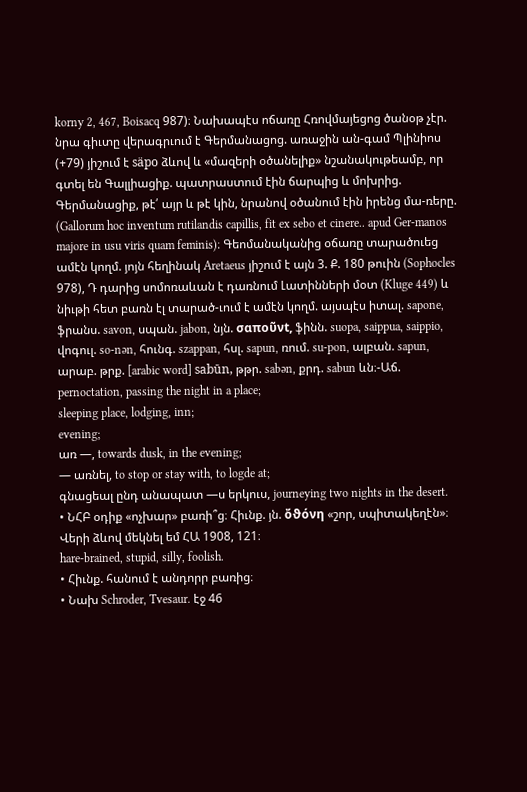korny 2, 467, Boisacq 987)։ Նախապէս ոճառը Հռովմայեցոց ծանօթ չէր. նրա գիւտը վերագրւում է Գերմանացոց. առաջին ան-գամ Պլինիոս (+79) յիշում է säpo ձևով և «մազերի օծանելիք» նշանակութեամբ, որ գտել են Գալլիացիք. պատրաստում էին ճարպից և մոխրից. Գերմանացիք, թէ՛ այր և թէ կին, նրանով օծանում էին իրենց մա-ռերը. (Gallorum hoc inventum rutilandis capillis, fit ex sebo et cinere.. apud Ger-manos majore in usu viris quam feminis)։ Գեոմանականից օճառը տարածուեց ամէն կողմ. յոյն հեղինակ Aretaeus յիշում է այն 3. Ք. 180 թուին (Sophocles 978), Դ դարից սոմոռաևան է դառնում Լատինների մօտ (Kluge 449) և նիւթի հետ բառն էլ տարած-ւում է ամէն կողմ. այսպէս իտալ. sapone, ֆրանս. savon, սպան. jabon, նյն. σαποῦνt, ֆինն. suopa, saippua, saippio, վոգուլ. so-nən, հունգ. szappan, հսլ. sapun, ռում. su-pon, ալբան. sapun, արաբ. թրք. [arabic word] sabūn, թթր. sabən, քրդ. sabun ևն։-Աճ.
pernoctation, passing the night in a place;
sleeping place, lodging, inn;
evening;
առ —, towards dusk, in the evening;
— առնել, to stop or stay with, to logde at;
գնացեալ ընդ անապատ —ս երկուս, journeying two nights in the desert.
• ՆՀԲ օդիք «ոչխար» բառի՞ց։ Հիւնք. յն. ὄϑόνη «շոր, սպիտակեղէն»։ Վերի ձևով մեկնել եմ ՀԱ 1908, 121։
hare-brained, stupid, silly, foolish.
• Հիւնք. հանում է անդորր բառից։
• Նախ Schroder, Tvesaur. էջ 46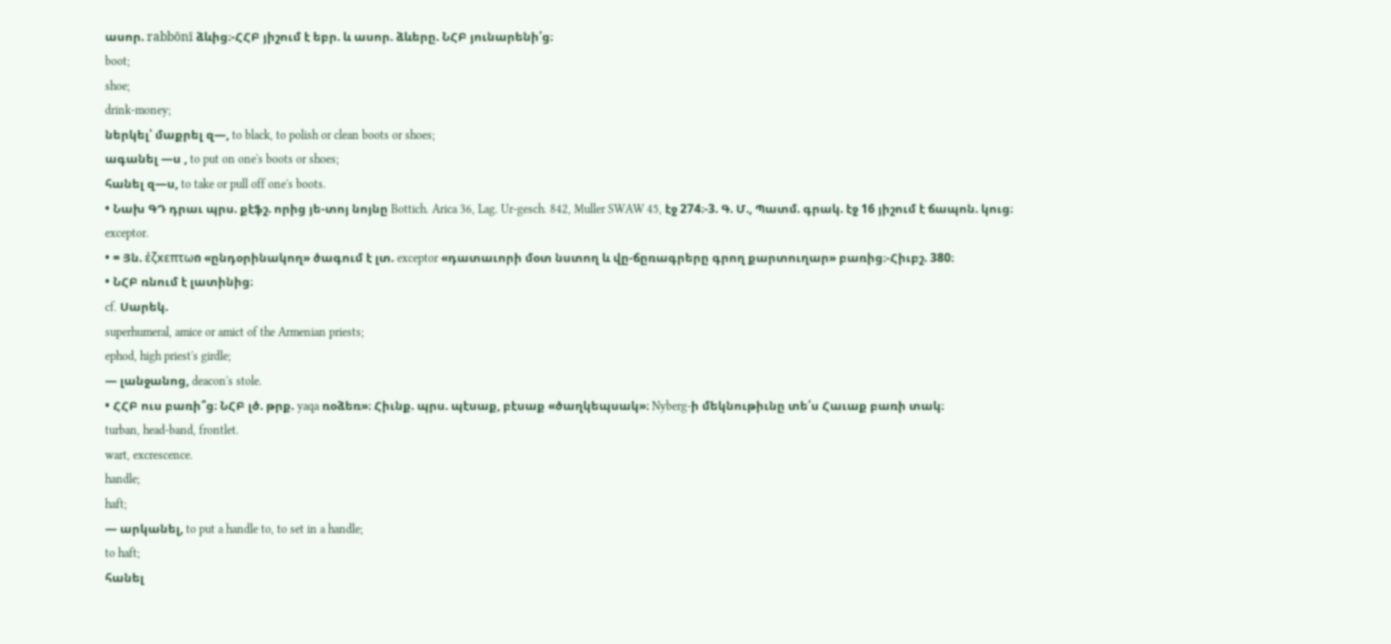ասոր. rabbōnī ձևից։-ՀՀԲ յիշում է եբր. և ասոր. ձևերը. ՆՀԲ յունարենի՛ց։
boot;
shoe;
drink-money;
ներկել՝ մաքրել զ—, to black, to polish or clean boots or shoes;
ագանել —ս , to put on one's boots or shoes;
հանել զ—ս, to take or pull off one's boots.
• Նախ ԳԴ դրաւ պրս. քէֆշ. որից յե-տոյ նոյնը Bottich. Arica 36, Lag. Ur-gesch. 842, Muller SWAW 45, էջ 274։-3. Գ. Մ., Պատմ. գրակ. էջ 16 յիշում է ճապոն. կուց։
exceptor.
• = Յն. ἐζxεπτωი «ընդօրինակող» ծագում է լտ. exceptor «դատաւորի մօտ նստող և վը-ճըռագրերը գրող քարտուղար» բառից։-Հիւբշ. 380։
• ՆՀԲ ռնում է լատինից։
cf. Սարեկ.
superhumeral, amice or amict of the Armenian priests;
ephod, high priest's girdle;
— լանջանոց, deacon's stole.
• ՀՀԲ ուս բառի՞ց։ ՆՀԲ լծ. թրք. yaqa ռօձեռ»։ Հիւնք. պրս. պէսաք, բէսաք «ծաղկեպսակ»։ Nyberg-ի մեկնութիւնը տե՛ս Հաւաք բառի տակ։
turban, head-band, frontlet.
wart, excrescence.
handle;
haft;
— արկանել, to put a handle to, to set in a handle;
to haft;
հանել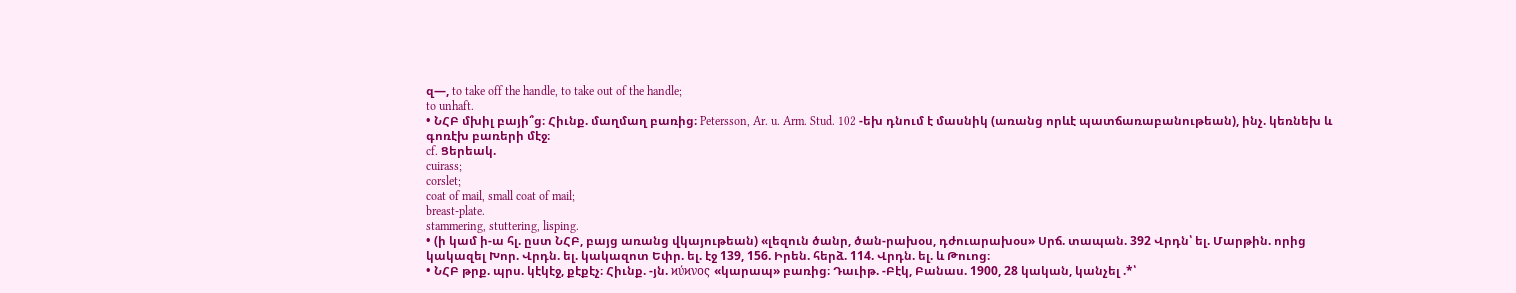զ—, to take off the handle, to take out of the handle;
to unhaft.
• ՆՀԲ մխիլ բայի՞ց։ Հիւնք. մաղմաղ բառից։ Petersson, Ar. u. Arm. Stud. 102 -եխ դնում է մասնիկ (առանց որևէ պատճառաբանութեան), ինչ. կեռնեխ և գոռէխ բառերի մէջ։
cf. Ցերեակ.
cuirass;
corslet;
coat of mail, small coat of mail;
breast-plate.
stammering, stuttering, lisping.
• (ի կամ ի-ա հլ. ըստ ՆՀԲ, բայց առանց վկայութեան) «լեզուն ծանր, ծան-րախօս, դժուարախօս» Սրճ. տապան. 392 Վրդն՝ ել. Մարթին. որից կակազել Խոր. Վրդն. ել. կակազոտ Եփր. ել. էջ 139, 156. Իրեն. հերձ. 114. Վրդն. ել. և Թուոց։
• ՆՀԲ թրք. պրս. կէկէջ, քէքէչ։ Հիւնք. -յն. ϰύϰνος «կարապ» բառից։ Դաւիթ. -Բէկ, Բանաս. 1900, 28 կական, կանչել .*՝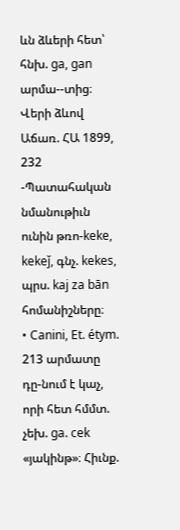ևն ձևերի հետ՝ հնխ. ga, gan արմա--տից։ Վերի ձևով Աճառ. ՀԱ 1899, 232 -Պատահական նմանութիւն ունին թռո-keke, kekeǰ, գնչ. kekes, պրս. kaj za bān հոմանիշները։
• Canini, Et. étym. 213 արմատը դը-նում է կաչ, որի հետ հմմտ. չեխ. ga. cek «յակինթ»։ Հիւնք.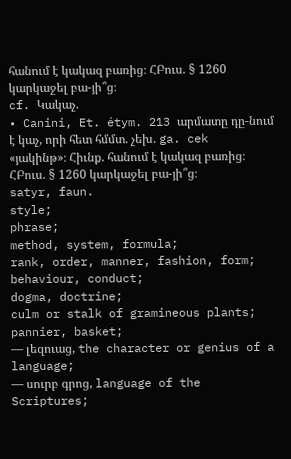հանում է կակազ բառից։ ՀԲուս. § 1260 կարկաջել բա-յի՞ց։
cf. Կակաչ.
• Canini, Et. étym. 213 արմատը դը-նում է կաչ, որի հետ հմմտ. չեխ. ga. cek «յակինթ»։ Հիւնք. հանում է կակազ բառից։ ՀԲուս. § 1260 կարկաջել բա-յի՞ց։
satyr, faun.
style;
phrase;
method, system, formula;
rank, order, manner, fashion, form;
behaviour, conduct;
dogma, doctrine;
culm or stalk of gramineous plants;
pannier, basket;
— լեզուաց, the character or genius of a language;
— սուրբ գրոց, language of the Scriptures;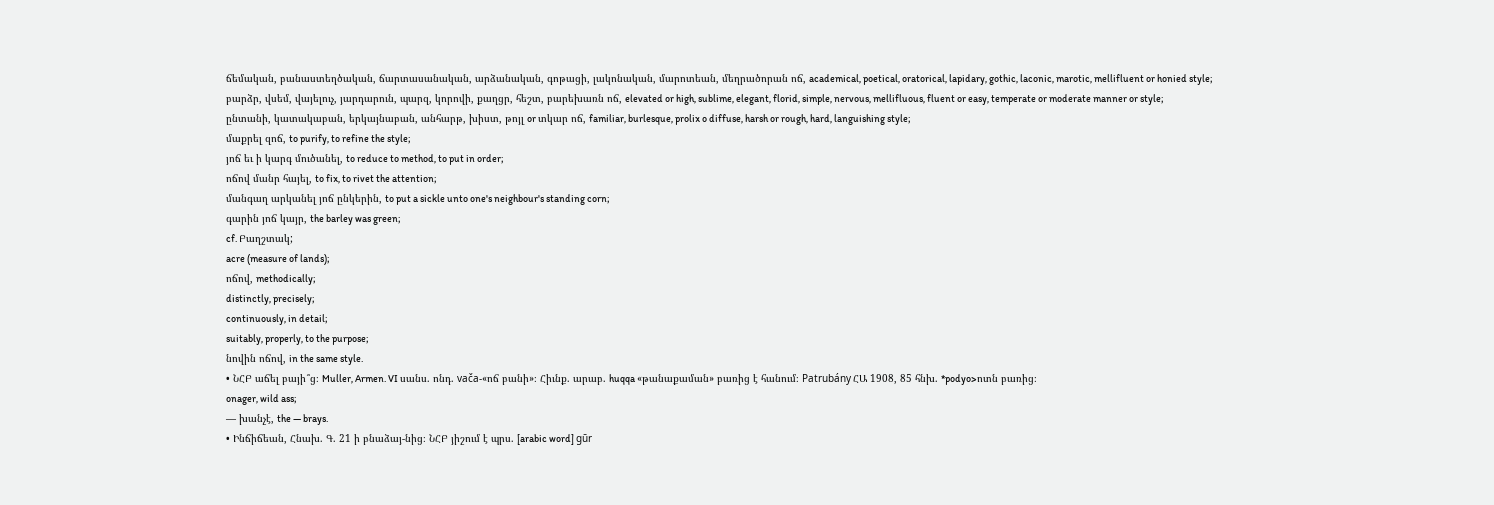ճեմական, բանաստեղծական, ճարտասանական, արձանական, գոթացի, լակոնական, մարոտեան, մեղրածորան ոճ, academical, poetical, oratorical, lapidary, gothic, laconic, marotic, mellifluent or honied style;
բարձր, վսեմ, վայելուչ, յարդարուն, պարզ, կորովի, քաղցր, հեշտ, բարեխառն ոճ, elevated or high, sublime, elegant, florid, simple, nervous, mellifluous, fluent or easy, temperate or moderate manner or style;
ընտանի, կատակաբան, երկայնաբան, անհարթ, խիստ, թոյլ or տկար ոճ, familiar, burlesque, prolix o diffuse, harsh or rough, hard, languishing style;
մաքրել զոճ, to purify, to refine the style;
յոճ եւ ի կարգ մուծանել, to reduce to method, to put in order;
ոճով մանր հայել, to fix, to rivet the attention;
մանգաղ արկանել յոճ ընկերին, to put a sickle unto one's neighbour's standing corn;
գարին յոճ կայր, the barley was green;
cf. Բաղշտակ;
acre (measure of lands);
ոճով, methodically;
distinctly, precisely;
continuously, in detail;
suitably, properly, to the purpose;
նովին ոճով, in the same style.
• ՆՀԲ աճել բայի՞ց։ Muller, Armen. VI սանս. ոնդ. vača-«ոճ բանի»։ Հիւնք. արաբ. huqqa «թանաքաման» բառից է հանում։ Patrubány ՀԱ 1908, 85 հնխ. *podyo>ոտն բառից։
onager, wild ass;
— խանչէ, the — brays.
• Ինճիճեան, Հնախ. Գ. 21 ի բնաձայ-նից։ ՆՀԲ յիշում է պրս. [arabic word] gūr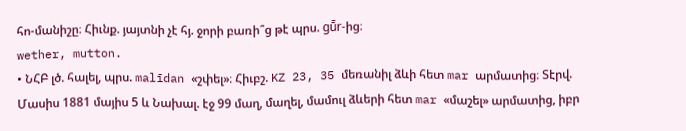հո-մանիշը։ Հիւնք. յայտնի չէ հյ. ջորի բառի՞ց թէ պրս. gū̄r-ից։
wether, mutton.
• ՆՀԲ լծ. հալել, պրս. malīdan «շփել»։ Հիւբշ. KZ 23, 35 մեռանիլ ձևի հետ mar արմատից։ Տէրվ. Մասիս 1881 մայիս 5 և Նախալ. էջ 99 մաղ, մաղել, մամուլ ձևերի հետ mar «մաշել» արմատից, իբր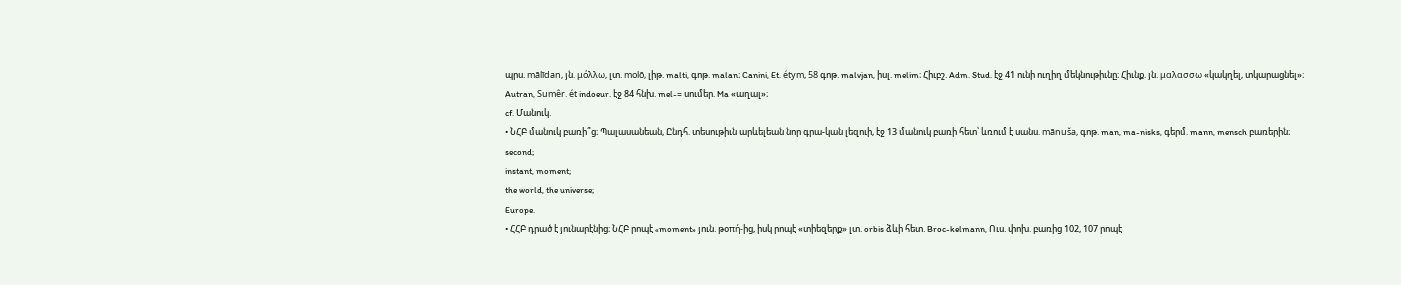պրս. mālīdan, յն. μόλλω, լտ. molō, լիթ. malti, գոթ. malan։ Canini, Et. étym, 58 գոթ. malvjan, իսլ. melim։ Հիւբշ. Adm. Stud. էջ 41 ունի ուղիղ մեկնութիւնը։ Հիւնք. յն. μαλασσω «կակղել, տկարացնել»։ Autran, Sumêr. ét indoeur. էջ 84 հնխ. mel-= սումեր. Ma «աղալ»։
cf. Մանուկ.
• ՆՀԲ մանուկ բառի՞ց։ Պալասանեան, Ընդհ. տեսութիւն արևելեան նոր գրա-կան լեզուի, էջ 13 մանուկ բառի հետ՝ ևռում է սանս. mānuša, գոթ. man, ma-nisks, գերմ. mann, mensch բառերին։
second;
instant, moment;
the world, the universe;
Europe.
• ՀՀԲ դրած է յունարէնից։ ՆՀԲ րոպէ «moment» յուն. թօπή-ից, իսկ րոպէ «տիեզերք» լտ. orbis ձևի հետ. Broc-kelmann, Ուս. փոխ. բառից 102, 107 րոպէ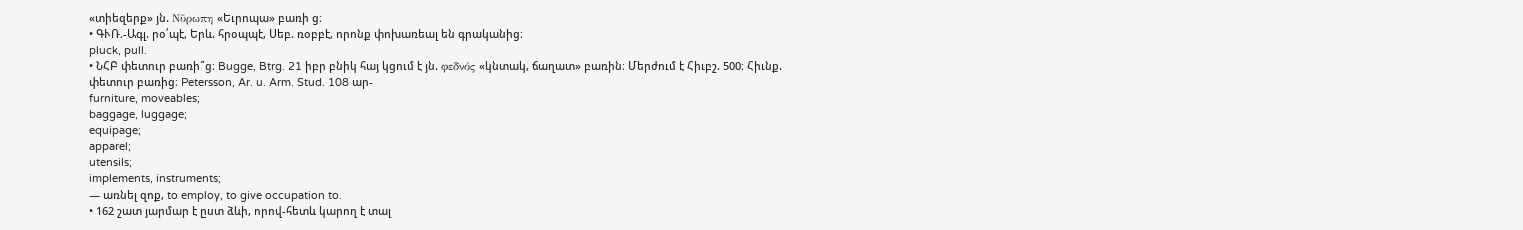«տիեզերք» յն. Νῦρωπη «Եւրոպա» բառի ց։
• ԳՒՌ.-Ագլ. րօ՛պէ, Երև. հրօպպէ, Սեբ. ռօբբէ, որոնք փոխառեալ են գրականից։
pluck, pull.
• ՆՀԲ փետուր բառի՞ց։ Bugge, Btrg. 21 իբր բնիկ հայ կցում է յն. φεδνός «կնտակ, ճաղատ» բառին։ Մերժում է Հիւբշ. 500։ Հիւնք. փետուր բառից։ Petersson, Ar. u. Arm. Stud. 108 ար-
furniture, moveables;
baggage, luggage;
equipage;
apparel;
utensils;
implements, instruments;
— առնել զոք, to employ, to give occupation to.
• 162 շատ յարմար է ըստ ձևի, որով-հետև կարող է տալ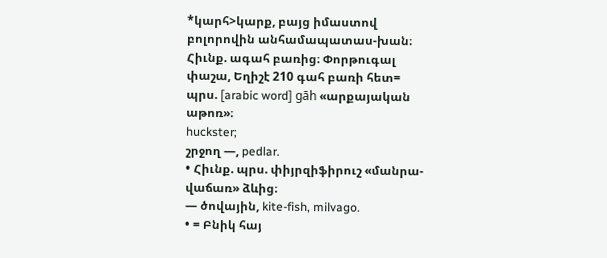*կարհ>կարք, բայց իմաստով բոլորովին անհամապատաս-խան։ Հիւնք. ագահ բառից։ Փորթուգալ փաշա, Եղիշէ 210 գահ բառի հետ= պրս. [arabic word] gāh «արքայական աթոռ»։
huckster;
շրջող —, pedlar.
• Հիւնք. պրս. փիյրզիֆիրուշ «մանրա-վաճառ» ձևից։
— ծովային, kite-fish, milvago.
• = Բնիկ հայ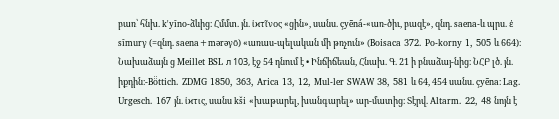բառ՝ հնխ. k'yīno-ձևից։ Հմմտ. յն. ἰϰτῖνος «ցին», սանս. çyēná-«առ-ծիւ, բազէ», զնդ. saena-և պրս. ἐ sīmurγ (=զնդ. saena+mərəγō) «առաս-պելական մի թռչուն» (Boisaca 372. Po-korny 1, 505 և 664)։ Նախաձայն ց Meillet BSL л 103, էջ 54 դնում է • Ինճիճեան, Հնախ. Գ. 21 ի բնաձայ-նից։ ՆՀԲ լծ. յն. իքդին։-Bö̈ttich. ZDMG 1850, 363, Arica 13, 12, Mul-ler SWAW 38, 581 և 64, 454 սանս. çyēna։ Lag. Urgesch. 167 յն. ἰϰτις, սանս kši «խաթարել, խանգարել» ար-մատից։ Տէրվ. Altarm. 22, 48 նոյն է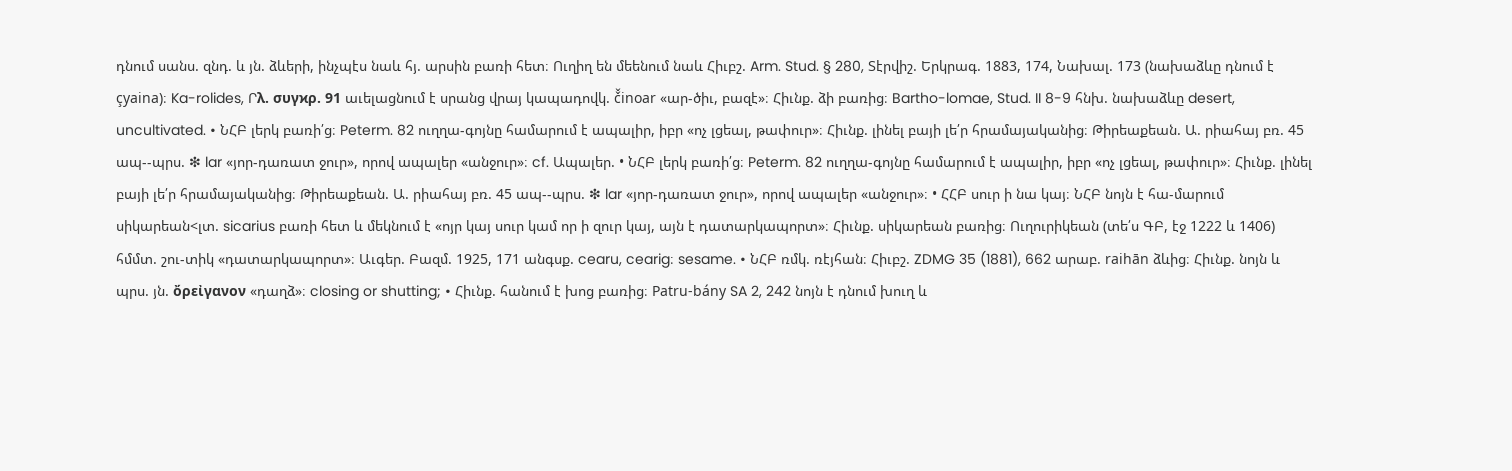դնում սանս. զնդ. և յն. ձևերի, ինչպէս նաև հյ. արսին բառի հետ։ Ուղիղ են մեենում նաև Հիւբշ. Arm. Stud. § 280, Տէրվիշ. Երկրագ. 1883, 174, Նախալ. 173 (նախաձևը դնում է çyaina)։ Ka-rolides, Րλ. συγϰρ. 91 աւելացնում է սրանց վրայ կապադովկ. č̌inoar «ար-ծիւ, բազէ»։ Հիւնք. ձի բառից։ Bartho-lomae, Stud. II 8-9 հնխ. նախաձևը desert, uncultivated. • ՆՀԲ լերկ բառի՛ց։ Peterm. 82 ուղղա-գոյնը համարում է ապալիր, իբր «ոչ լցեալ, թափուր»։ Հիւնք. լինել բայի լե՛ր հրամայականից։ Թիրեաքեան. Ա. րիահայ բռ. 45 ապ--պրս. ❇ lar «յոր-դառատ ջուր», որով ապալեր «անջուր»։ cf. Ապալեր. • ՆՀԲ լերկ բառի՛ց։ Peterm. 82 ուղղա-գոյնը համարում է ապալիր, իբր «ոչ լցեալ, թափուր»։ Հիւնք. լինել բայի լե՛ր հրամայականից։ Թիրեաքեան. Ա. րիահայ բռ. 45 ապ--պրս. ❇ lar «յոր-դառատ ջուր», որով ապալեր «անջուր»։ • ՀՀԲ սուր ի նա կայ։ ՆՀԲ նոյն է հա-մարում սիկարեան<լտ. sicarius բառի հետ և մեկնում է «ոյր կայ սուր կամ որ ի զուր կայ, այն է դատարկապորտ»։ Հիւնք. սիկարեան բառից։ Ուղուրիկեան (տե՛ս ԳԲ, էջ 1222 և 1406) հմմտ. շու-տիկ «դատարկապորտ»։ Աւգեր. Բազմ. 1925, 171 անգսք. cearu, cearig։ sesame. • ՆՀԲ ռմկ. ռէյհան։ Հիւբշ. ZDMG 35 (1881), 662 արաբ. raihān ձևից։ Հիւնք. նոյն և պրս. յն. ὄρεἰγανον «դաղձ»։ closing or shutting; • Հիւնք. հանում է խոց բառից։ Patru-bány SA 2, 242 նոյն է դնում խուղ և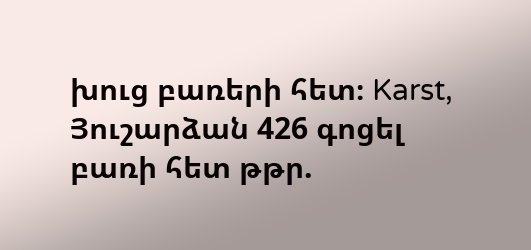խուց բառերի հետ։ Karst, Յուշարձան 426 գոցել բառի հետ թթր.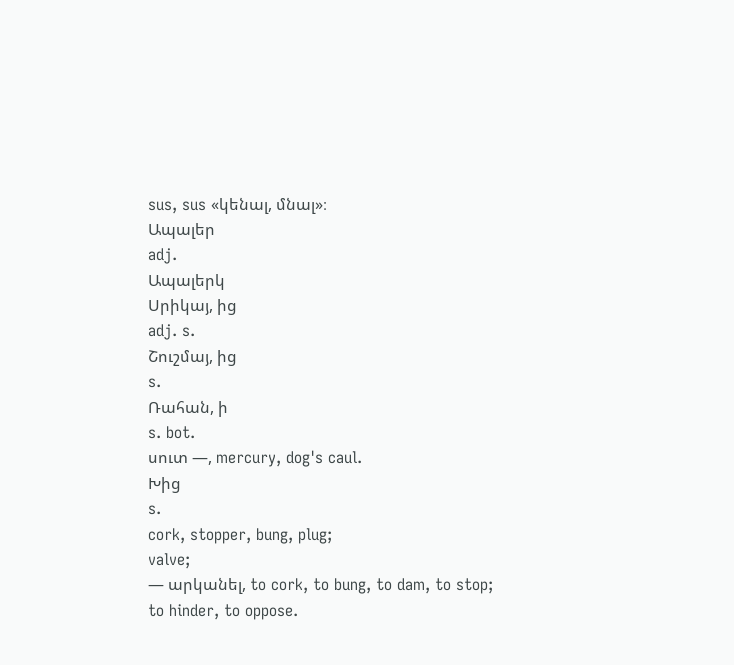sus, sus «կենալ, մնալ»։
Ապալեր
adj.
Ապալերկ
Սրիկայ, ից
adj. s.
Շուշմայ, ից
s.
Ռահան, ի
s. bot.
սուտ —, mercury, dog's caul.
Խից
s.
cork, stopper, bung, plug;
valve;
— արկանել, to cork, to bung, to dam, to stop;
to hinder, to oppose.